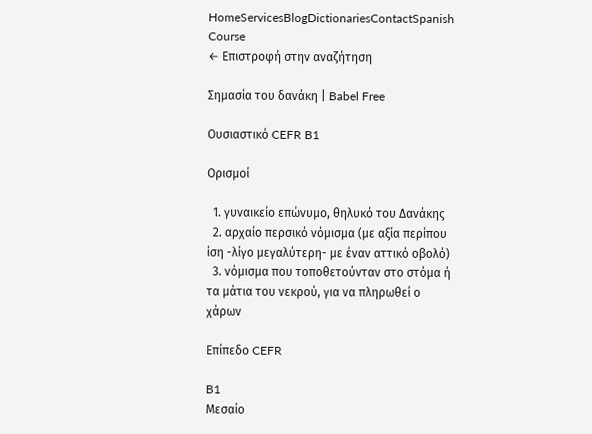HomeServicesBlogDictionariesContactSpanish Course
← Επιστροφή στην αναζήτηση

Σημασία του δανάκη | Babel Free

Ουσιαστικό CEFR B1

Ορισμοί

  1. γυναικείο επώνυμο, θηλυκό του Δανάκης
  2. αρχαίο περσικό νόμισμα (με αξία περίπου ίση -λίγο μεγαλύτερη- με έναν αττικό οβολό)
  3. νόμισμα που τοποθετούνταν στο στόμα ή τα μάτια του νεκρού, για να πληρωθεί ο χάρων

Επίπεδο CEFR

B1
Μεσαίο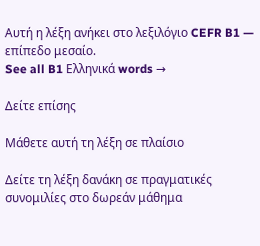Αυτή η λέξη ανήκει στο λεξιλόγιο CEFR B1 — επίπεδο μεσαίο.
See all B1 Ελληνικά words →

Δείτε επίσης

Μάθετε αυτή τη λέξη σε πλαίσιο

Δείτε τη λέξη δανάκη σε πραγματικές συνομιλίες στο δωρεάν μάθημα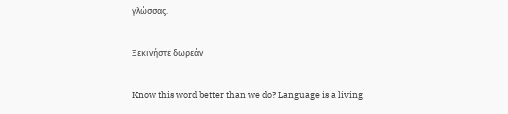γλώσσας.

Ξεκινήστε δωρεάν

Know this word better than we do? Language is a living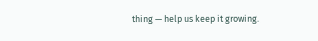thing — help us keep it growing.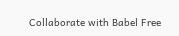Collaborate with Babel Free